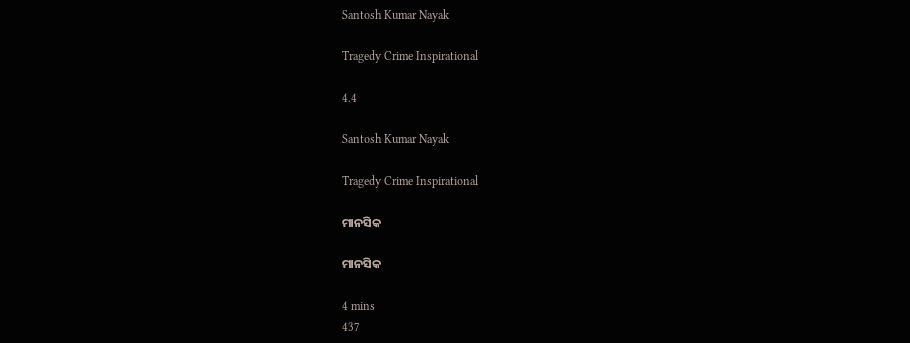Santosh Kumar Nayak

Tragedy Crime Inspirational

4.4

Santosh Kumar Nayak

Tragedy Crime Inspirational

ମାନସିକ

ମାନସିକ

4 mins
437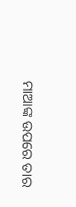ମାଆଙ୍କ ଉପରେ ତାର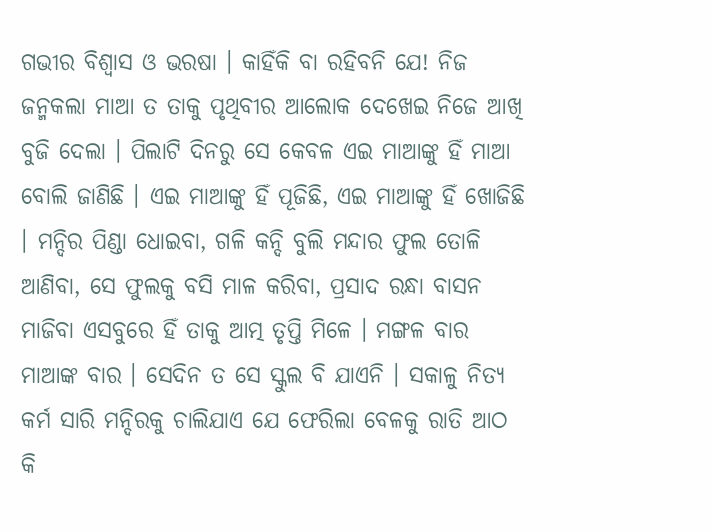ଗଭୀର ବିଶ୍ୱାସ ଓ ଭରଷା । କାହିଁକି ବା ରହିବନି ଯେ! ନିଜ ଜନ୍ମକଲା ମାଆ ତ ତାକୁ ପୃଥିବୀର ଆଲୋକ ଦେଖେଇ ନିଜେ ଆଖି ବୁଜି ଦେଲା । ପିଲାଟି ଦିନରୁ ସେ କେବଳ ଏଇ ମାଆଙ୍କୁ ହିଁ ମାଆ ବୋଲି ଜାଣିଛି । ଏଇ ମାଆଙ୍କୁ ହିଁ ପୂଜିଛି, ଏଇ ମାଆଙ୍କୁ ହିଁ ଖୋଜିଛି । ମନ୍ଦିର ପିଣ୍ଡା ଧୋଇବା, ଗଳି କନ୍ଦି ବୁଲି ମନ୍ଦାର ଫୁଲ ତୋଳି ଆଣିବା, ସେ ଫୁଲକୁ ବସି ମାଳ କରିବା, ପ୍ରସାଦ ରନ୍ଧା ବାସନ ମାଜିବା ଏସବୁରେ ହିଁ ତାକୁ ଆତ୍ମ ତୃପ୍ତି ମିଳେ । ମଙ୍ଗଳ ବାର ମାଆଙ୍କ ବାର । ସେଦିନ ତ ସେ ସ୍କୁଲ ବି ଯାଏନି । ସକାଳୁ ନିତ୍ୟ କର୍ମ ସାରି ମନ୍ଦିରକୁ ଚାଲିଯାଏ ଯେ ଫେରିଲା ବେଳକୁ ରାତି ଆଠ କି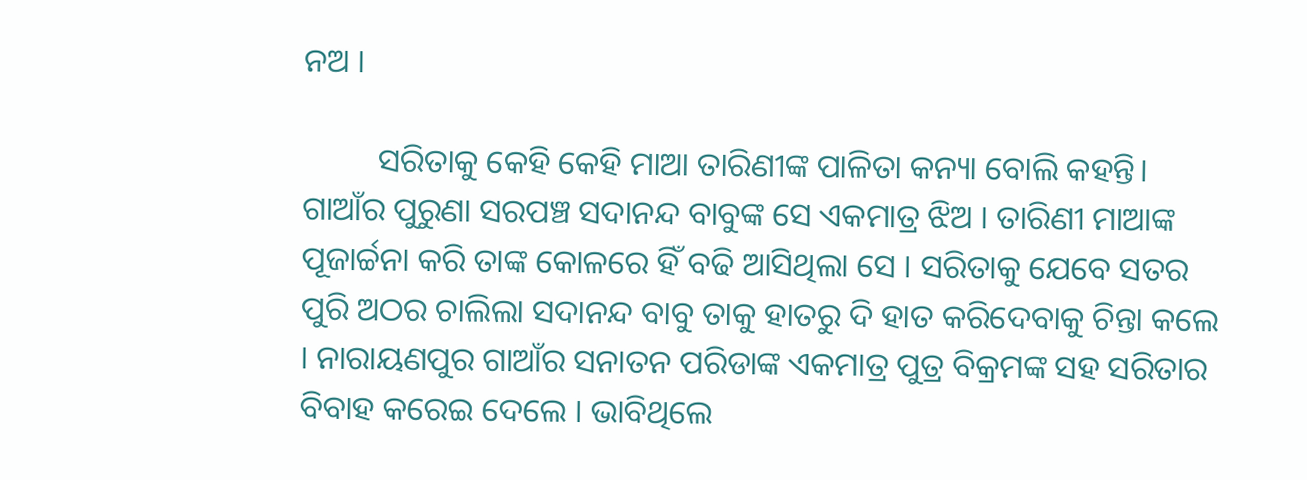ନଅ ।

         ସରିତାକୁ କେହି କେହି ମାଆ ତାରିଣୀଙ୍କ ପାଳିତା କନ୍ୟା ବୋଲି କହନ୍ତି। ଗାଆଁର ପୁରୁଣା ସରପଞ୍ଚ ସଦାନନ୍ଦ ବାବୁଙ୍କ ସେ ଏକମାତ୍ର ଝିଅ । ତାରିଣୀ ମାଆଙ୍କ ପୂଜାର୍ଚ୍ଚନା କରି ତାଙ୍କ କୋଳରେ ହିଁ ବଢି ଆସିଥିଲା ସେ । ସରିତାକୁ ଯେବେ ସତର ପୁରି ଅଠର ଚାଲିଲା ସଦାନନ୍ଦ ବାବୁ ତାକୁ ହାତରୁ ଦି ହାତ କରିଦେବାକୁ ଚିନ୍ତା କଲେ । ନାରାୟଣପୁର ଗାଆଁର ସନାତନ ପରିଡାଙ୍କ ଏକମାତ୍ର ପୁତ୍ର ବିକ୍ରମଙ୍କ ସହ ସରିତାର ବିବାହ କରେଇ ଦେଲେ । ଭାବିଥିଲେ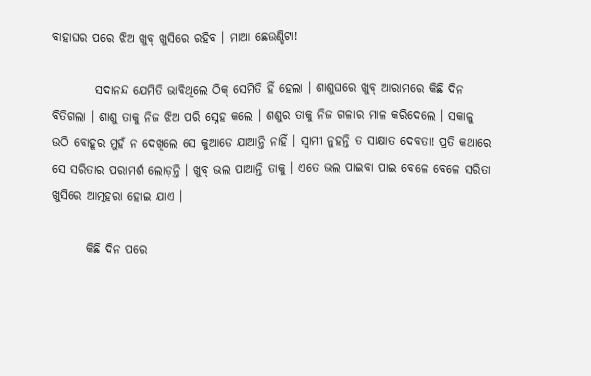ବାହାଘର ପରେ ଝିଅ ଖୁବ୍ ଖୁସିରେ ରହିବ । ମାଆ ଛେଉଣ୍ଡିଟା!

         ସଦାନନ୍ଦ ଯେମିତି ଭାବିଥିଲେ ଠିକ୍ ସେମିତି ହିଁ ହେଲା । ଶାଶୁଘରେ ଖୁବ୍ ଆରାମରେ କିଛି ଦିନ ବିତିଗଲା । ଶାଶୁ ତାକୁ ନିଜ ଝିଅ ପରି ସ୍ନେହ କଲେ । ଶଶୁର ତାକୁ ନିଜ ଗଳାର ମାଳ କରିଦେଲେ । ସକାଳୁ ଉଠି ବୋହୂର ମୁହଁ ନ ଦେଖିଲେ ସେ କୁଆଡେ ଯାଆନ୍ତି ନାହିଁ । ସ୍ବାମୀ ନୁହନ୍ତି ତ ସାକ୍ଷାତ ଦେବତା! ପ୍ରତି କଥାରେ ସେ ସରିତାର ପରାମର୍ଶ ଲୋଡ଼ନ୍ତି । ଖୁବ୍ ଭଲ ପାଆନ୍ତି ତାକୁ । ଏତେ ଭଲ ପାଇବା ପାଇ ବେଳେ ବେଳେ ସରିତା ଖୁସିରେ ଆତ୍ମହରା ହୋଇ ଯାଏ ।

       କିଛି ଦିନ ପରେ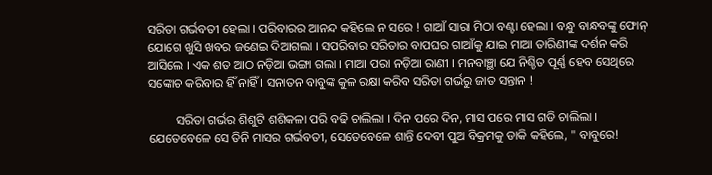ସରିତା ଗର୍ଭବତୀ ହେଲା । ପରିବାରର ଆନନ୍ଦ କହିଲେ ନ ସରେ‌ ! ଗାଆଁ ସାରା ମିଠା ବଣ୍ଟା ହେଲା । ବନ୍ଧୁ ବାନ୍ଧବଙ୍କୁ ଫୋନ୍ ଯୋଗେ ଖୁସି ଖବର ଜଣେଇ ଦିଆଗଲା । ସପରିବାର ସରିତାର ବାପଘର ଗାଆଁକୁ ଯାଇ ମାଆ ତାରିଣୀଙ୍କ ଦର୍ଶନ କରି ଆସିଲେ । ଏକ ଶତ ଆଠ ନଡ଼ିଆ ଭଙ୍ଗା ଗଲା । ମାଆ ପରା ନଡ଼ିଆ ରାଣୀ । ମନବାଞ୍ଛା ଯେ ନିଶ୍ଚିତ ପୂର୍ଣ୍ଣ ହେବ ସେଥିରେ ସଙ୍କୋଚ କରିବାର ହିଁ ନାହିଁ । ସନାତନ ବାବୁଙ୍କ କୁଳ ରକ୍ଷା କରିବ ସରିତା ଗର୍ଭରୁ ଜାତ ସନ୍ତାନ !

         ସରିତା ଗର୍ଭର ଶିଶୁଟି ଶଶିକଳା ପରି ବଢି ଚାଲିଲା । ଦିନ ପରେ ଦିନ, ମାସ ପରେ ମାସ ଗଡି ଚାଲିଲା । ଯେତେବେଳେ ସେ ତିନି ମାସର ଗର୍ଭବତୀ, ସେତେବେଳେ ଶାନ୍ତି ଦେବୀ ପୁଅ ବିକ୍ରମକୁ ଡାକି କହିଲେ, " ବାବୁରେ!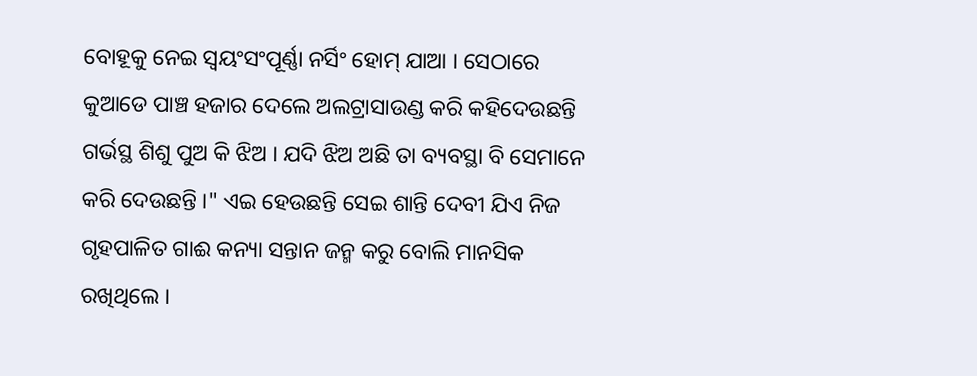ବୋହୂକୁ ନେଇ ସ୍ବୟଂସଂପୂର୍ଣ୍ଣା ନର୍ସିଂ ହୋମ୍ ଯାଆ । ସେଠାରେ କୁଆଡେ ପାଞ୍ଚ ହଜାର ଦେଲେ ଅଲଟ୍ରାସାଉଣ୍ଡ କରି କହିଦେଉଛନ୍ତି ଗର୍ଭସ୍ଥ ଶିଶୁ ପୁଅ କି ଝିଅ । ଯଦି ଝିଅ ଅଛି ତା ବ୍ୟବସ୍ଥା ବି ସେମାନେ କରି ଦେଉଛନ୍ତି ।" ଏଇ ହେଉଛନ୍ତି ସେଇ ଶାନ୍ତି ଦେବୀ ଯିଏ ନିଜ ଗୃହପାଳିତ ଗାଈ କନ୍ୟା ସନ୍ତାନ ଜନ୍ମ କରୁ ବୋଲି ମାନସିକ ରଖିଥିଲେ ।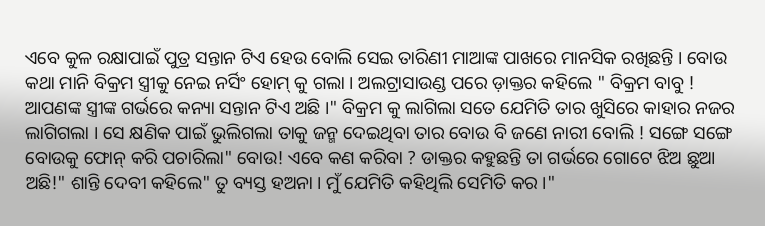ଏବେ କୁଳ ରକ୍ଷାପାଇଁ ପୁତ୍ର ସନ୍ତାନ ଟିଏ ହେଉ ବୋଲି ସେଇ ତାରିଣୀ ମାଆଙ୍କ ପାଖରେ ମାନସିକ ରଖିଛନ୍ତି । ବୋଉ କଥା ମାନି ବିକ୍ରମ ସ୍ତ୍ରୀକୁ ନେଇ ନର୍ସିଂ ହୋମ୍ କୁ ଗଲା । ଅଲଟ୍ରାସାଉଣ୍ଡ ପରେ ଡ଼ାକ୍ତର କହିଲେ " ବିକ୍ରମ ବାବୁ ! ଆପଣଙ୍କ ସ୍ତ୍ରୀଙ୍କ ଗର୍ଭରେ କନ୍ୟା ସନ୍ତାନ ଟିଏ ଅଛି ।" ବିକ୍ରମ କୁ ଲାଗିଲା ସତେ ଯେମିତି ତାର ଖୁସିରେ କାହାର ନଜର ଲାଗିଗଲା । ସେ କ୍ଷଣିକ ପାଇଁ ଭୁଲିଗଲା ତାକୁ ଜନ୍ମ ଦେଇଥିବା ତାର ବୋଉ ବି ଜଣେ ନାରୀ ବୋଲି ! ସଙ୍ଗେ ସଙ୍ଗେ ବୋଉକୁ ଫୋନ୍ କରି ପଚାରିଲା" ବୋଉ! ଏବେ କଣ କରିବା ? ଡାକ୍ତର କହୁଛନ୍ତି ତା ଗର୍ଭରେ ଗୋଟେ ଝିଅ ଛୁଆ ଅଛି!" ଶାନ୍ତି ଦେବୀ କହିଲେ" ତୁ ବ୍ୟସ୍ତ ହଅନା । ମୁଁ ଯେମିତି କହିଥିଲି ସେମିତି କର ।"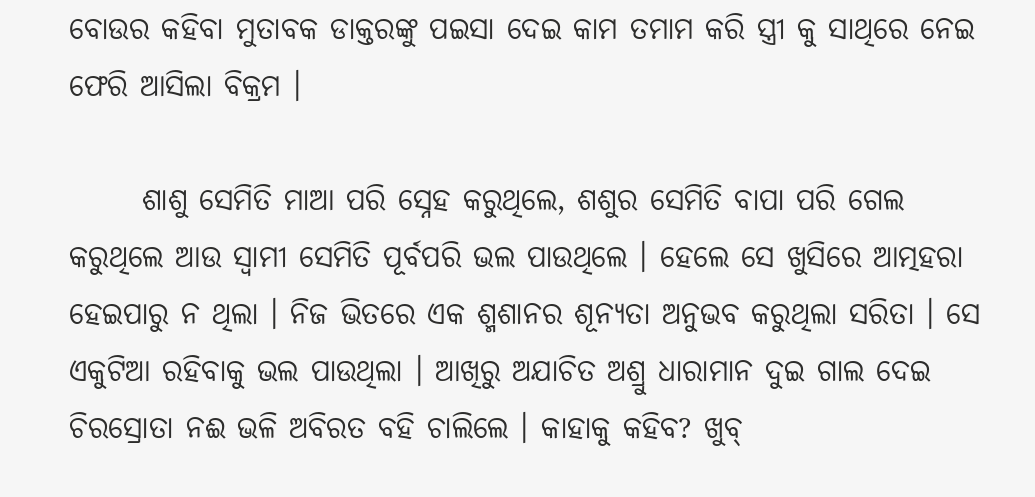ବୋଉର କହିବା ମୁତାବକ ଡାକ୍ତରଙ୍କୁ ପଇସା ଦେଇ କାମ ତମାମ କରି ସ୍ତ୍ରୀ କୁ ସାଥିରେ ନେଇ ଫେରି ଆସିଲା ବିକ୍ରମ ।

      ଶାଶୁ ସେମିତି ମାଆ ପରି ସ୍ନେହ କରୁଥିଲେ, ଶଶୁର ସେମିତି ବାପା ପରି ଗେଲ କରୁଥିଲେ ଆଉ ସ୍ବାମୀ ସେମିତି ପୂର୍ବପରି ଭଲ ପାଉଥିଲେ । ହେଲେ ସେ ଖୁସିରେ ଆତ୍ମହରା ହେଇପାରୁ ନ ଥିଲା । ନିଜ ଭିତରେ ଏକ ଶ୍ମଶାନର ଶୂନ୍ୟତା ଅନୁଭବ କରୁଥିଲା ସରିତା । ସେ ଏକୁଟିଆ ରହିବାକୁ ଭଲ ପାଉଥିଲା । ଆଖିରୁ ଅଯାଚିତ ଅଶ୍ରୁ ଧାରାମାନ ଦୁଇ ଗାଲ ଦେଇ ଚିରସ୍ରୋତା ନଈ ଭଳି ଅବିରତ ବହି ଚାଲିଲେ । କାହାକୁ କହିବ? ଖୁବ୍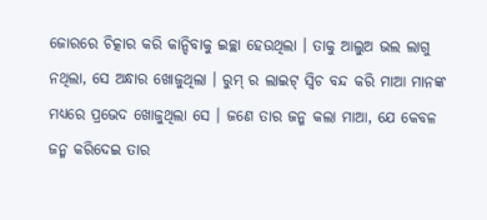ଜୋରରେ ଚିତ୍କାର କରି କାନ୍ଦିବାକୁ ଇଚ୍ଛା ହେଉଥିଲା । ତାକୁ ଆଲୁଅ ଭଲ ଲାଗୁ ନଥିଲା, ସେ ଅନ୍ଧାର ଖୋଜୁଥିଲା । ରୁମ୍ ର ଲାଇଟ୍ ସ୍ୱିଚ ବନ୍ଦ କରି ମାଆ ମାନଙ୍କ ମଧ୍ୟରେ ପ୍ରଭେଦ ଖୋଜୁଥିଲା ସେ । ଜଣେ ତାର ଜନ୍ମ କଲା ମାଆ, ଯେ କେବଳ ଜନ୍ମ କରିଦେଇ ତାର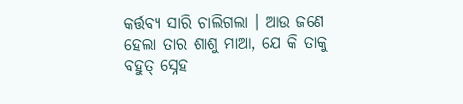କର୍ତ୍ତବ୍ୟ ସାରି ଚାଲିଗଲା । ଆଉ ଜଣେ ହେଲା ତାର ଶାଶୁ ମାଆ, ଯେ କି ତାକୁ ବହୁତ୍ ସ୍ନେହ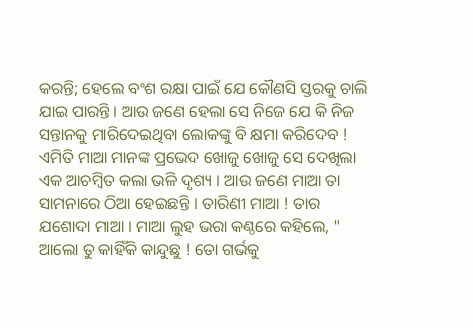କରନ୍ତି; ହେଲେ ବଂଶ ରକ୍ଷା ପାଇଁ ଯେ କୌଣସି ସ୍ତରକୁ ଚାଲି ଯାଇ ପାରନ୍ତି । ଆଉ ଜଣେ ହେଲା ସେ ନିଜେ ଯେ କି ନିଜ ସନ୍ତାନକୁ ମାରିଦେଇଥିବା ଲୋକଙ୍କୁ ବି କ୍ଷମା କରିଦେବ ! ଏମିତି ମାଆ ମାନଙ୍କ ପ୍ରଭେଦ ଖୋଜୁ ଖୋଜୁ ସେ ଦେଖିଲା ଏକ ଆଚମ୍ବିତ କଲା ଭଳି ଦୃଶ୍ୟ । ଆଉ ଜଣେ ମାଆ ତା ସାମନାରେ ଠିଆ ହେଇଛନ୍ତି । ତାରିଣୀ ମାଆ ! ତାର ଯଶୋଦା ମାଆ । ମାଆ ଲୁହ ଭରା କଣ୍ଠରେ କହିଲେ, " ଆଲୋ ତୁ କାହିଁକି କାନ୍ଦୁଛୁ ! ତୋ ଗର୍ଭକୁ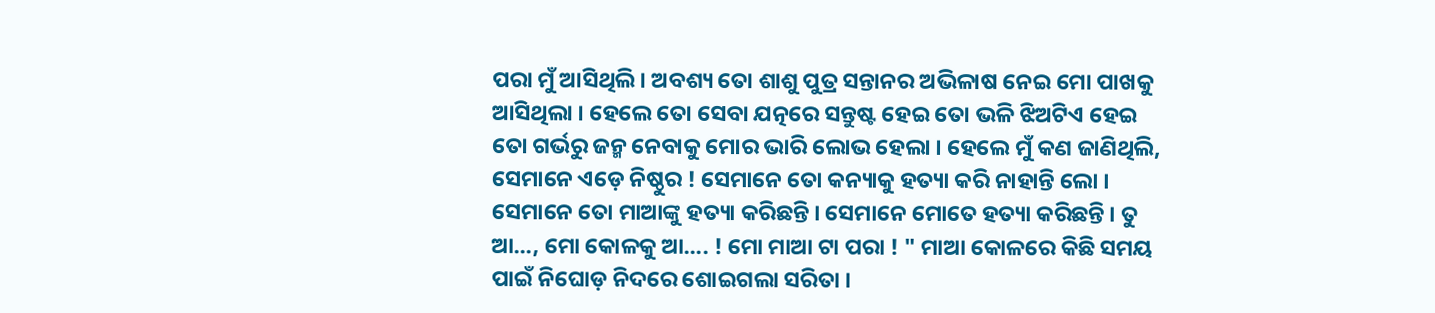ପରା ମୁଁ ଆସିଥିଲି । ଅବଶ୍ୟ ତୋ ଶାଶୁ ପୁତ୍ର ସନ୍ତାନର ଅଭିଳାଷ ନେଇ ମୋ ପାଖକୁ ଆସିଥିଲା । ହେଲେ ତୋ ସେବା ଯତ୍ନରେ ସନ୍ତୁଷ୍ଟ ହେଇ ତୋ ଭଳି ଝିଅଟିଏ ହେଇ ତୋ ଗର୍ଭରୁ ଜନ୍ମ ନେବାକୁ ମୋର ଭାରି ଲୋଭ ହେଲା । ହେଲେ ମୁଁ କଣ ଜାଣିଥିଲି, ସେମାନେ ଏଡ଼େ ନିଷ୍ଠୁର ! ସେମାନେ ତୋ କନ୍ୟାକୁ ହତ୍ୟା କରି ନାହାନ୍ତି ଲୋ । ସେମାନେ ତୋ ମାଆଙ୍କୁ ହତ୍ୟା କରିଛନ୍ତି । ସେମାନେ ମୋତେ ହତ୍ୟା କରିଛନ୍ତି । ତୁ ଆ..., ମୋ କୋଳକୁ ଆ.... ! ମୋ ମାଆ ଟା ପରା ! " ମାଆ କୋଳରେ କିଛି ସମୟ ପାଇଁ ନିଘୋଡ଼ ନିଦରେ ଶୋଇଗଲା ସରିତା ।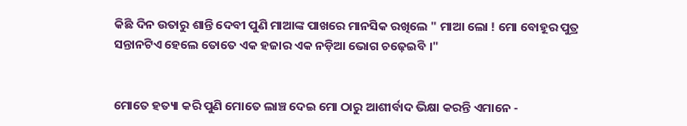କିଛି ଦିନ ଉତାରୁ ଶାନ୍ତି ଦେବୀ ପୁଣି ମାଆଙ୍କ ପାଖରେ ମାନସିକ ରଖିଲେ " ମାଆ ଲୋ ! ମୋ ବୋହୂର ପୁତ୍ର ସନ୍ତାନଟିଏ ହେଲେ ତୋତେ ଏକ ହଜାର ଏକ ନଡ଼ିଆ ଭୋଗ ଚଢ଼େଇବି ।"


ମୋତେ ହତ୍ୟା କରି ପୁଣି ମୋତେ ଲାଞ୍ଚ ଦେଇ ମୋ ଠାରୁ ଆଶୀର୍ବାଦ ଭିକ୍ଷା କରନ୍ତି ଏମାନେ -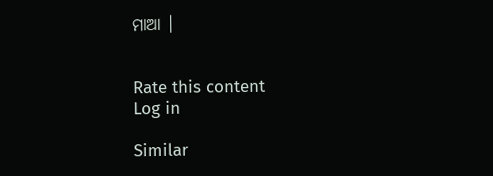ମାଆ ।


Rate this content
Log in

Similar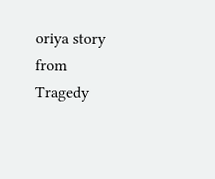oriya story from Tragedy